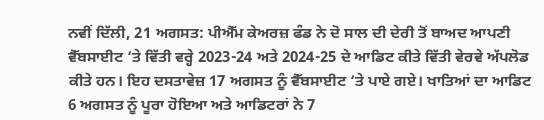ਨਵੀਂ ਦਿੱਲੀ, 21 ਅਗਸਤ: ਪੀਐੱਮ ਕੇਅਰਜ਼ ਫੰਡ ਨੇ ਦੋ ਸਾਲ ਦੀ ਦੇਰੀ ਤੋਂ ਬਾਅਦ ਆਪਣੀ ਵੈੱਬਸਾਈਟ ‘ਤੇ ਵਿੱਤੀ ਵਰ੍ਹੇ 2023-24 ਅਤੇ 2024-25 ਦੇ ਆਡਿਟ ਕੀਤੇ ਵਿੱਤੀ ਵੇਰਵੇ ਅੱਪਲੋਡ ਕੀਤੇ ਹਨ। ਇਹ ਦਸਤਾਵੇਜ਼ 17 ਅਗਸਤ ਨੂੰ ਵੈੱਬਸਾਈਟ ‘ਤੇ ਪਾਏ ਗਏ। ਖਾਤਿਆਂ ਦਾ ਆਡਿਟ 6 ਅਗਸਤ ਨੂੰ ਪੂਰਾ ਹੋਇਆ ਅਤੇ ਆਡਿਟਰਾਂ ਨੇ 7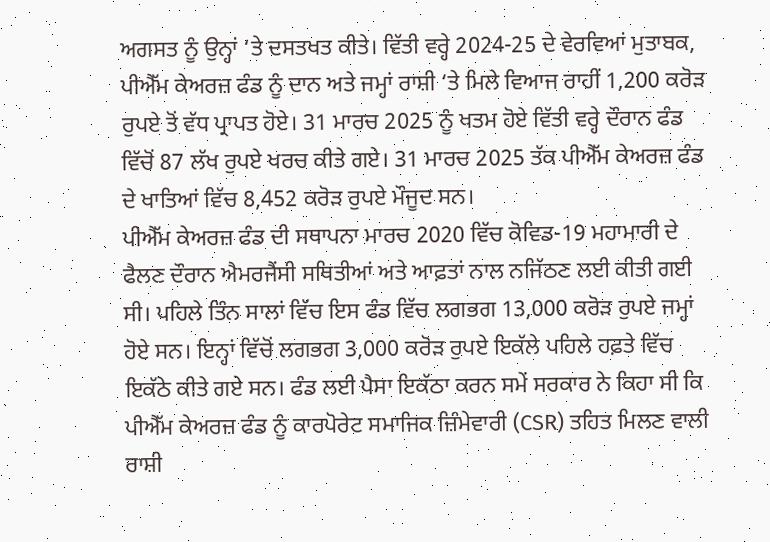ਅਗਸਤ ਨੂੰ ਉਨ੍ਹਾਂ ‘ਤੇ ਦਸਤਖਤ ਕੀਤੇ। ਵਿੱਤੀ ਵਰ੍ਹੇ 2024-25 ਦੇ ਵੇਰਵਿਆਂ ਮੁਤਾਬਕ, ਪੀਐੱਮ ਕੇਅਰਜ਼ ਫੰਡ ਨੂੰ ਦਾਨ ਅਤੇ ਜਮ੍ਹਾਂ ਰਾਸ਼ੀ ‘ਤੇ ਮਿਲੇ ਵਿਆਜ ਰਾਹੀਂ 1,200 ਕਰੋੜ ਰੁਪਏ ਤੋਂ ਵੱਧ ਪ੍ਰਾਪਤ ਹੋਏ। 31 ਮਾਰਚ 2025 ਨੂੰ ਖਤਮ ਹੋਏ ਵਿੱਤੀ ਵਰ੍ਹੇ ਦੌਰਾਨ ਫੰਡ ਵਿੱਚੋਂ 87 ਲੱਖ ਰੁਪਏ ਖਰਚ ਕੀਤੇ ਗਏ। 31 ਮਾਰਚ 2025 ਤੱਕ ਪੀਐੱਮ ਕੇਅਰਜ਼ ਫੰਡ ਦੇ ਖਾਤਿਆਂ ਵਿੱਚ 8,452 ਕਰੋੜ ਰੁਪਏ ਮੌਜੂਦ ਸਨ।
ਪੀਐੱਮ ਕੇਅਰਜ਼ ਫੰਡ ਦੀ ਸਥਾਪਨਾ ਮਾਰਚ 2020 ਵਿੱਚ ਕੋਵਿਡ-19 ਮਹਾਮਾਰੀ ਦੇ ਫੈਲਣ ਦੌਰਾਨ ਐਮਰਜੈਂਸੀ ਸਥਿਤੀਆਂ ਅਤੇ ਆਫ਼ਤਾਂ ਨਾਲ ਨਜਿੱਠਣ ਲਈ ਕੀਤੀ ਗਈ ਸੀ। ਪਹਿਲੇ ਤਿੰਨ ਸਾਲਾਂ ਵਿੱਚ ਇਸ ਫੰਡ ਵਿੱਚ ਲਗਭਗ 13,000 ਕਰੋੜ ਰੁਪਏ ਜਮ੍ਹਾਂ ਹੋਏ ਸਨ। ਇਨ੍ਹਾਂ ਵਿੱਚੋਂ ਲਗਭਗ 3,000 ਕਰੋੜ ਰੁਪਏ ਇਕੱਲੇ ਪਹਿਲੇ ਹਫ਼ਤੇ ਵਿੱਚ ਇਕੱਠੇ ਕੀਤੇ ਗਏ ਸਨ। ਫੰਡ ਲਈ ਪੈਸਾ ਇਕੱਠਾ ਕਰਨ ਸਮੇਂ ਸਰਕਾਰ ਨੇ ਕਿਹਾ ਸੀ ਕਿ ਪੀਐੱਮ ਕੇਅਰਜ਼ ਫੰਡ ਨੂੰ ਕਾਰਪੋਰੇਟ ਸਮਾਜਿਕ ਜ਼ਿੰਮੇਵਾਰੀ (CSR) ਤਹਿਤ ਮਿਲਣ ਵਾਲੀ ਰਾਸ਼ੀ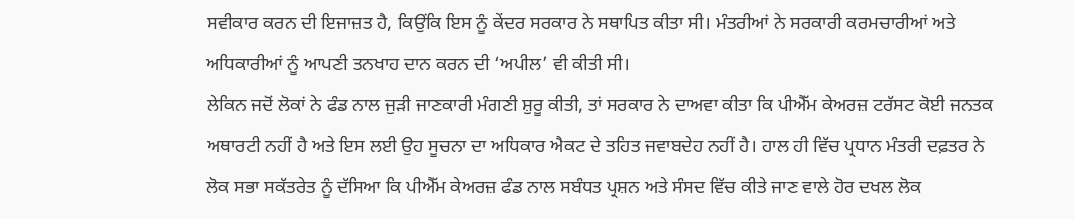ਸਵੀਕਾਰ ਕਰਨ ਦੀ ਇਜਾਜ਼ਤ ਹੈ, ਕਿਉਂਕਿ ਇਸ ਨੂੰ ਕੇਂਦਰ ਸਰਕਾਰ ਨੇ ਸਥਾਪਿਤ ਕੀਤਾ ਸੀ। ਮੰਤਰੀਆਂ ਨੇ ਸਰਕਾਰੀ ਕਰਮਚਾਰੀਆਂ ਅਤੇ ਅਧਿਕਾਰੀਆਂ ਨੂੰ ਆਪਣੀ ਤਨਖਾਹ ਦਾਨ ਕਰਨ ਦੀ ‘ਅਪੀਲ’ ਵੀ ਕੀਤੀ ਸੀ।
ਲੇਕਿਨ ਜਦੋਂ ਲੋਕਾਂ ਨੇ ਫੰਡ ਨਾਲ ਜੁੜੀ ਜਾਣਕਾਰੀ ਮੰਗਣੀ ਸ਼ੁਰੂ ਕੀਤੀ, ਤਾਂ ਸਰਕਾਰ ਨੇ ਦਾਅਵਾ ਕੀਤਾ ਕਿ ਪੀਐੱਮ ਕੇਅਰਜ਼ ਟਰੱਸਟ ਕੋਈ ਜਨਤਕ ਅਥਾਰਟੀ ਨਹੀਂ ਹੈ ਅਤੇ ਇਸ ਲਈ ਉਹ ਸੂਚਨਾ ਦਾ ਅਧਿਕਾਰ ਐਕਟ ਦੇ ਤਹਿਤ ਜਵਾਬਦੇਹ ਨਹੀਂ ਹੈ। ਹਾਲ ਹੀ ਵਿੱਚ ਪ੍ਰਧਾਨ ਮੰਤਰੀ ਦਫ਼ਤਰ ਨੇ ਲੋਕ ਸਭਾ ਸਕੱਤਰੇਤ ਨੂੰ ਦੱਸਿਆ ਕਿ ਪੀਐੱਮ ਕੇਅਰਜ਼ ਫੰਡ ਨਾਲ ਸਬੰਧਤ ਪ੍ਰਸ਼ਨ ਅਤੇ ਸੰਸਦ ਵਿੱਚ ਕੀਤੇ ਜਾਣ ਵਾਲੇ ਹੋਰ ਦਖਲ ਲੋਕ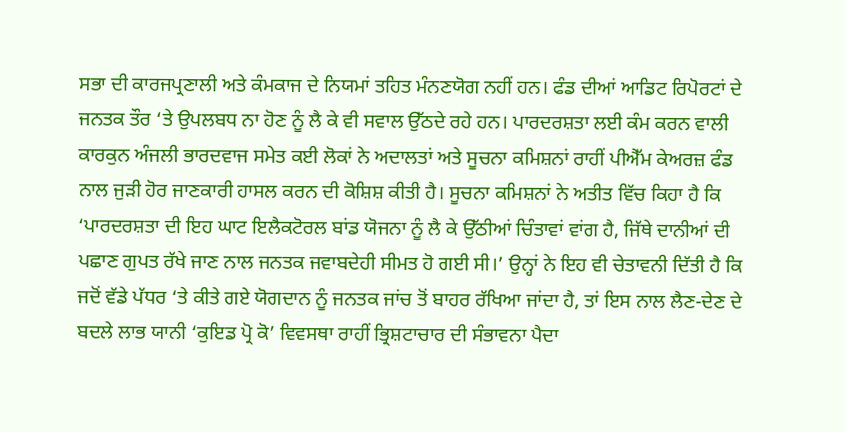ਸਭਾ ਦੀ ਕਾਰਜਪ੍ਰਣਾਲੀ ਅਤੇ ਕੰਮਕਾਜ ਦੇ ਨਿਯਮਾਂ ਤਹਿਤ ਮੰਨਣਯੋਗ ਨਹੀਂ ਹਨ। ਫੰਡ ਦੀਆਂ ਆਡਿਟ ਰਿਪੋਰਟਾਂ ਦੇ ਜਨਤਕ ਤੌਰ ‘ਤੇ ਉਪਲਬਧ ਨਾ ਹੋਣ ਨੂੰ ਲੈ ਕੇ ਵੀ ਸਵਾਲ ਉੱਠਦੇ ਰਹੇ ਹਨ। ਪਾਰਦਰਸ਼ਤਾ ਲਈ ਕੰਮ ਕਰਨ ਵਾਲੀ ਕਾਰਕੁਨ ਅੰਜਲੀ ਭਾਰਦਵਾਜ ਸਮੇਤ ਕਈ ਲੋਕਾਂ ਨੇ ਅਦਾਲਤਾਂ ਅਤੇ ਸੂਚਨਾ ਕਮਿਸ਼ਨਾਂ ਰਾਹੀਂ ਪੀਐੱਮ ਕੇਅਰਜ਼ ਫੰਡ ਨਾਲ ਜੁੜੀ ਹੋਰ ਜਾਣਕਾਰੀ ਹਾਸਲ ਕਰਨ ਦੀ ਕੋਸ਼ਿਸ਼ ਕੀਤੀ ਹੈ। ਸੂਚਨਾ ਕਮਿਸ਼ਨਾਂ ਨੇ ਅਤੀਤ ਵਿੱਚ ਕਿਹਾ ਹੈ ਕਿ ‘ਪਾਰਦਰਸ਼ਤਾ ਦੀ ਇਹ ਘਾਟ ਇਲੈਕਟੋਰਲ ਬਾਂਡ ਯੋਜਨਾ ਨੂੰ ਲੈ ਕੇ ਉੱਠੀਆਂ ਚਿੰਤਾਵਾਂ ਵਾਂਗ ਹੈ, ਜਿੱਥੇ ਦਾਨੀਆਂ ਦੀ ਪਛਾਣ ਗੁਪਤ ਰੱਖੇ ਜਾਣ ਨਾਲ ਜਨਤਕ ਜਵਾਬਦੇਹੀ ਸੀਮਤ ਹੋ ਗਈ ਸੀ।’ ਉਨ੍ਹਾਂ ਨੇ ਇਹ ਵੀ ਚੇਤਾਵਨੀ ਦਿੱਤੀ ਹੈ ਕਿ ਜਦੋਂ ਵੱਡੇ ਪੱਧਰ ‘ਤੇ ਕੀਤੇ ਗਏ ਯੋਗਦਾਨ ਨੂੰ ਜਨਤਕ ਜਾਂਚ ਤੋਂ ਬਾਹਰ ਰੱਖਿਆ ਜਾਂਦਾ ਹੈ, ਤਾਂ ਇਸ ਨਾਲ ਲੈਣ-ਦੇਣ ਦੇ ਬਦਲੇ ਲਾਭ ਯਾਨੀ ‘ਕੁਇਡ ਪ੍ਰੋ ਕੋ’ ਵਿਵਸਥਾ ਰਾਹੀਂ ਭ੍ਰਿਸ਼ਟਾਚਾਰ ਦੀ ਸੰਭਾਵਨਾ ਪੈਦਾ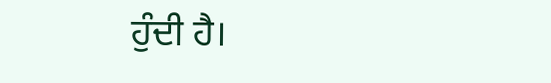ਹੁੰਦੀ ਹੈ।